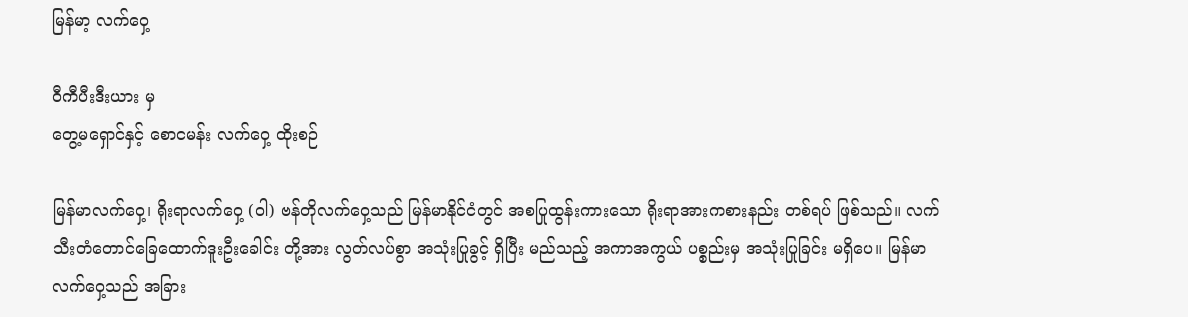မြန်မာ့ လက်ဝှေ့

ဝီကီပီးဒီးယား မှ
တွေ့မရှောင်နှင့် စောငမန်း လက်ဝှေ့ ထိုးစဉ်

မြန်မာလက်ဝှေ့၊ ရိုးရာလက်ဝှေ့ (ဝါ) ဗန်တိုလက်ဝှေ့သည် မြန်မာနိုင်ငံတွင် အစပြုထွန်းကားသော ရိုးရာအားကစားနည်း တစ်ရပ် ဖြစ်သည်။ လက်သီးတံတောင်ခြေထောက်ဒူးဦးခေါင်း တို့အား လွတ်လပ်စွာ အသုံးပြုခွင့် ရှိပြီး မည်သည့် အကာအကွယ် ပစ္စည်းမှ အသုံးပြုခြင်း မရှိပေ။ မြန်မာလက်ဝှေ့သည် အခြား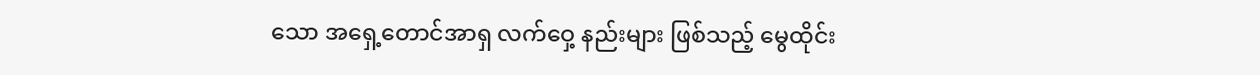သော အရှေ့တောင်အာရှ လက်ဝှေ့ နည်းများ ဖြစ်သည့် မွေထိုင်း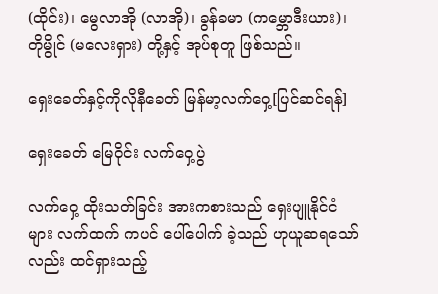(ထိုင်း)၊ မွေလာအို (လာအို)၊ ခွန်ခမာ (ကမ္ဘောဒီးယား)၊ တိုမွိုင် (မလေးရှား) တို့နှင့် အုပ်စုတူ ဖြစ်သည်။

ရှေးခေတ်နှင့်ကိုလိုနီခေတ် မြန်မာ့လက်ဝှေ့[ပြင်ဆင်ရန်]

ရှေးခေတ် မြေဝိုင်း လက်ဝှေ့ပွဲ

လက်ဝှေ့ ထိုးသတ်ခြင်း အားကစားသည် ရှေးပျူနိုင်ငံများ လက်ထက် ကပင် ပေါ်ပေါက် ခဲ့သည် ဟုယူဆရသော်လည်း ထင်ရှားသည့်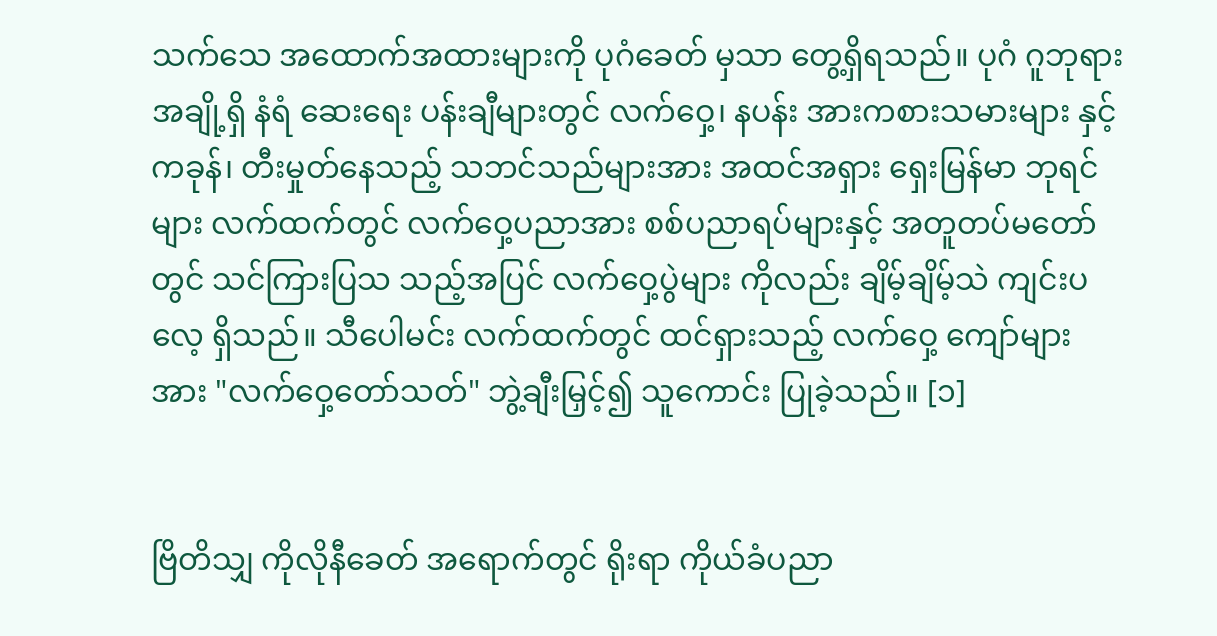သက်သေ အထောက်အထားများကို ပုဂံခေတ် မှသာ တွေ့ရှိရသည်။ ပုဂံ ဂူဘုရား အချို့ရှိ နံရံ ဆေးရေး ပန်းချီများတွင် လက်ဝှေ့၊ နပန်း အားကစားသမားများ နှင့် ကခုန်၊ တီးမှုတ်နေသည့် သဘင်သည်များအား အထင်အရှား ရှေးမြန်မာ ဘုရင်များ လက်ထက်တွင် လက်ဝှေ့ပညာအား စစ်ပညာရပ်များနှင့် အတူတပ်မတော်တွင် သင်ကြားပြသ သည့်အပြင် လက်ဝှေ့ပွဲများ ကိုလည်း ချိမ့်ချိမ့်သဲ ကျင်းပလေ့ ရှိသည်။ သီပေါမင်း လက်ထက်တွင် ထင်ရှားသည့် လက်ဝှေ့ ကျော်များအား "လက်ဝှေ့တော်သတ်" ဘွဲ့ချီးမြှင့်၍ သူကောင်း ပြုခဲ့သည်။ [၁]


ဗြိတိသျှ ကိုလိုနီခေတ် အရောက်တွင် ရိုးရာ ကိုယ်ခံပညာ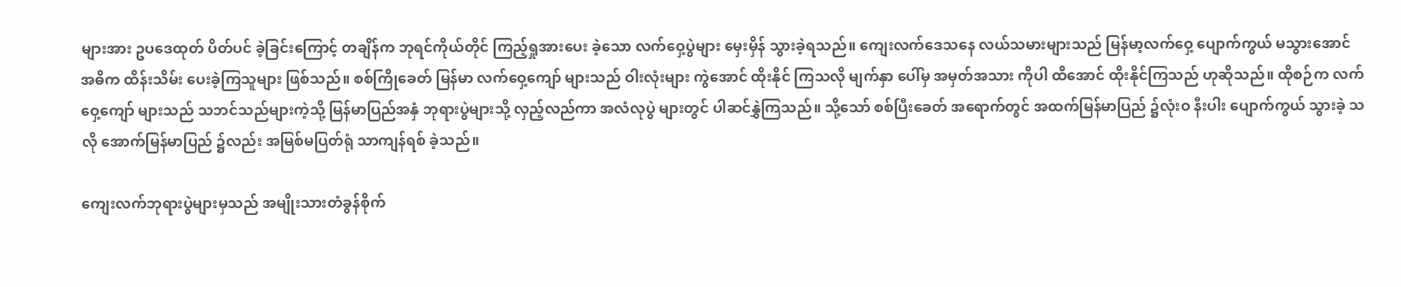များအား ဥပဒေထုတ် ပိတ်ပင် ခဲ့ခြင်းကြောင့် တချိန်က ဘုရင်ကိုယ်တိုင် ကြည့်ရှုအားပေး ခဲ့သော လက်ဝှေ့ပွဲများ မှေးမှိန် သွားခဲ့ရသည်။ ကျေးလက်ဒေသနေ လယ်သမားများသည် မြန်မာ့လက်ဝှေ့ ပျောက်ကွယ် မသွားအောင် အဓိက ထိန်းသိမ်း ပေးခဲ့ကြသူများ ဖြစ်သည်။ စစ်ကြိုခေတ် မြန်မာ လက်ဝှေ့ကျော် များသည် ဝါးလုံးများ ကွဲအောင် ထိုးနိုင် ကြသလို မျက်နှာ ပေါ်မှ အမှတ်အသား ကိုပါ ထိအောင် ထိုးနိုင်ကြသည် ဟုဆိုသည်။ ထိုစဉ်က လက်ဝှေ့ကျော် များသည် သဘင်သည်များကဲ့သို့ မြန်မာပြည်အနှံ ဘုရားပွဲများသို့ လှည့်လည်ကာ အလံလုပွဲ များတွင် ပါဆင်နွှဲကြသည်။ သို့သော် စစ်ပြီးခေတ် အရောက်တွင် အထက်မြန်မာပြည် ၌လုံးဝ နီးပါး ပျောက်ကွယ် သွားခဲ့ သလို အောက်မြန်မာပြည် ၌လည်း အမြစ်မပြတ်ရုံ သာကျန်ရစ် ခဲ့သည်။

ကျေးလက်ဘုရားပွဲများမှသည် အမျိုးသားတံခွန်စိုက်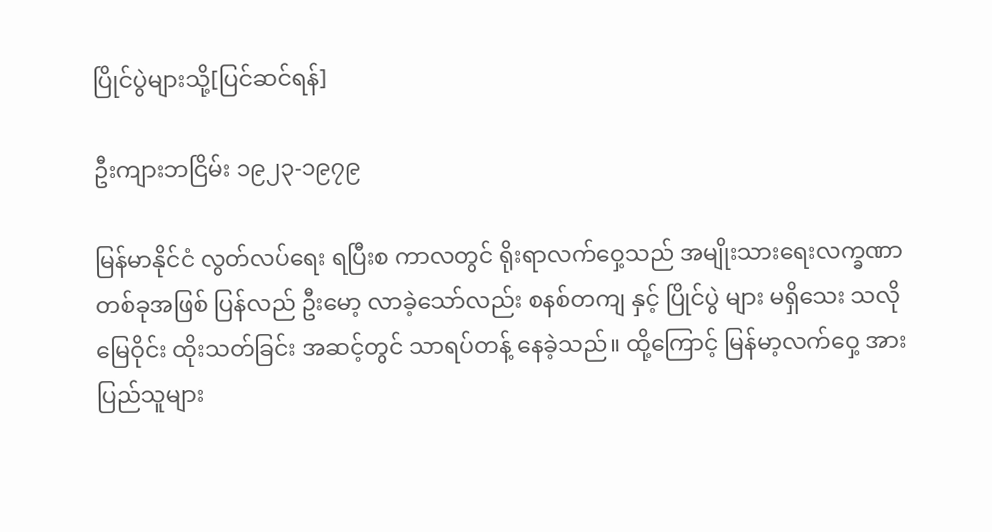ပြိုင်ပွဲများသို့[ပြင်ဆင်ရန်]

ဦးကျားဘငြိမ်း ၁၉၂၃-၁၉၇၉

မြန်မာနိုင်ငံ လွတ်လပ်ရေး ရပြီးစ ကာလတွင် ရိုးရာလက်ဝှေ့သည် အမျိုးသားရေးလက္ခဏာ တစ်ခုအဖြစ် ပြန်လည် ဦးမော့ လာခဲ့သော်လည်း စနစ်တကျ နှင့် ပြိုင်ပွဲ များ မရှိသေး သလို မြေဝိုင်း ထိုးသတ်ခြင်း အဆင့်တွင် သာရပ်တန့် နေခဲ့သည်။ ထို့ကြောင့် မြန်မာ့လက်ဝှေ့ အား ပြည်သူများ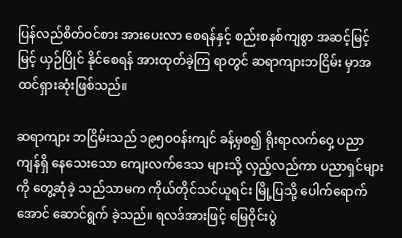ပြန်လည်စိတ်ဝင်စား အားပေးလာ စေရန်နှင့် စည်းစနစ်ကျစွာ အဆင့်မြင့်မြင့် ယှဉ်ပြိုင် နိုင်စေရန် အားထုတ်ခဲ့ကြ ရာတွင် ဆရာကျားဘငြိမ်း မှာအထင်ရှားဆုံးဖြစ်သည်။

ဆရာကျား ဘငြိမ်းသည် ၁၉၅ဝဝန်းကျင် ခန့်မှစ၍ ရိုးရာလက်ဝှေ့ ပညာ ကျန်ရှိ နေသေးသော ကျေးလက်ဒေသ များသို့ လှည့်လည်ကာ ပညာရှင်များကို တွေ့ဆုံခဲ့ သည်သာမက ကိုယ်တိုင်သင်ယူရင်း မြို့ပြသို့ ပေါက်ရောက်အောင် ဆောင်ရွက် ခဲ့သည်။ ရလဒ်အားဖြင့် မြေဝိုင်းပွဲ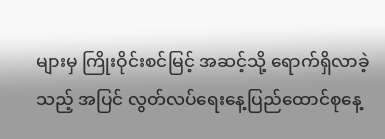များမှ ကြိုးဝိုင်းစင်မြင့် အဆင့်သို့ ရောက်ရှိလာခဲ့သည့် အပြင် လွတ်လပ်ရေးနေ့ပြည်ထောင်စုနေ့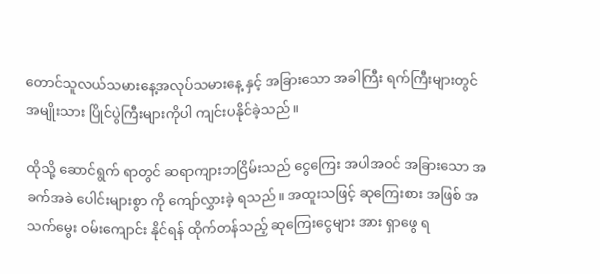တောင်သူလယ်သမားနေ့အလုပ်သမားနေ့ နှင့် အခြားသော အခါကြီး ရက်ကြီးများတွင် အမျိုးသား ပြိုင်ပွဲကြီးများကိုပါ ကျင်းပနိုင်ခဲ့သည်။

ထိုသို့ ဆောင်ရွက် ရာတွင် ဆရာကျားဘငြိမ်းသည် ငွေကြေး အပါအဝင် အခြားသော အခက်အခဲ ပေါင်းများစွာ ကို ကျော်လွှားခဲ့ ရသည်။ အထူးသဖြင့် ဆုကြေးစား အဖြစ် အသက်မွေး ဝမ်းကျောင်း နိုင်ရန် ထိုက်တန်သည့် ဆုကြေးငွေများ အား ရှာဖွေ ရ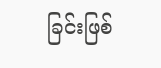ခြင်းဖြစ်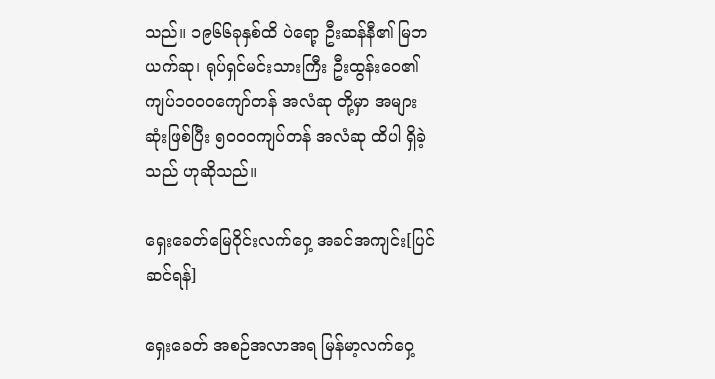သည်။ ၁၉၆၆ခုနှစ်ထိ ပဲရော့ ဦးဆန်နီ၏ မြဘယက်ဆု၊ ရုပ်ရှင်မင်းသားကြီး ဦးထွန်းဝေ၏ ကျပ်၁ဝဝဝကျော်တန် အလံဆု တို့မှာ အများဆုံးဖြစ်ပြီး ၅ဝဝဝကျပ်တန် အလံဆု ထိပါ ရှိခဲ့သည် ဟုဆိုသည်။

ရှေးခေတ်မြေဝိုင်းလက်ဝှေ့ အခင်အကျင်း[ပြင်ဆင်ရန်]

ရှေးခေတ် အစဉ်အလာအရ မြန်မာ့လက်ဝှေ့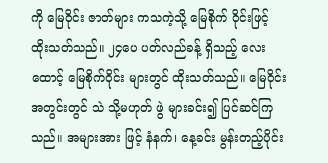ကို မြေဝိုင်း ဇာတ်များ ကသကဲ့သို့ မြေစိုက် ဝိုင်းဖြင့် ထိုးသတ်သည်။ ၂၄ပေ ပတ်လည်ခန့် ရှိသည့် လေးထောင့် မြေစိုက်ဝိုင်း များတွင် ထိုးသတ်သည်။ မြေဝိုင်း အတွင်းတွင် သဲ သို့မဟုတ် ဖွဲ များခင်း၍ ပြင်ဆင်ကြသည်။ အများအား ဖြင့် နံနက်၊ နေ့ခင်း မွန်းတည့်ပိုင်း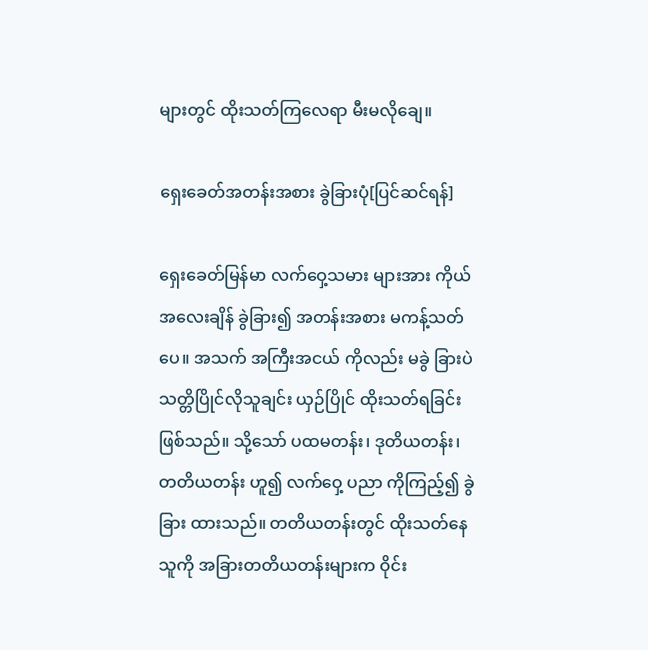များတွင် ထိုးသတ်ကြလေရာ မီးမလိုချေ။

ရှေးခေတ်အတန်းအစား ခွဲခြားပုံ[ပြင်ဆင်ရန်]

ရှေးခေတ်မြန်မာ လက်ဝှေ့သမား များအား ကိုယ်အလေးချိန် ခွဲခြား၍ အတန်းအစား မကန့်သတ်ပေ။ အသက် အကြီးအငယ် ကိုလည်း မခွဲ ခြားပဲ သတ္တိပြိုင်လိုသူချင်း ယှဉ်ပြိုင် ထိုးသတ်ရခြင်း ဖြစ်သည်။ သို့သော် ပထမတန်း၊ ဒုတိယတန်း၊ တတိယတန်း ဟူ၍ လက်ဝှေ့ ပညာ ကိုကြည့်၍ ခွဲခြား ထားသည်။ တတိယတန်းတွင် ထိုးသတ်နေသူကို အခြားတတိယတန်းများက ဝိုင်း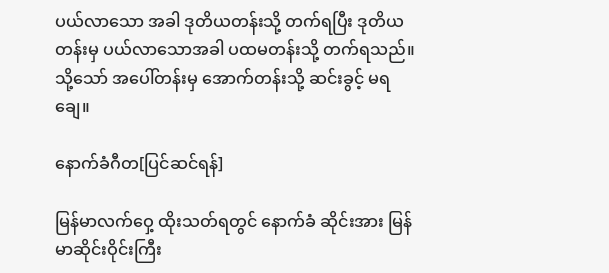ပယ်လာသော အခါ ဒုတိယတန်းသို့ တက်ရပြီး ဒုတိယတန်းမှ ပယ်လာသောအခါ ပထမတန်းသို့ တက်ရသည်။ သို့သော် အပေါ်တန်းမှ အောက်တန်းသို့ ဆင်းခွင့် မရချေ။

နောက်ခံဂီတ[ပြင်ဆင်ရန်]

မြန်မာလက်ဝှေ့ ထိုးသတ်ရတွင် နောက်ခံ ဆိုင်းအား မြန်မာဆိုင်းဝိုင်းကြီး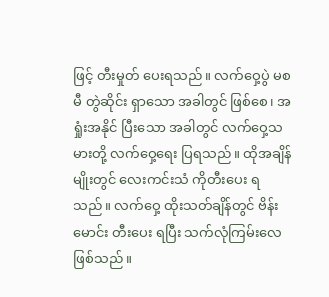ဖြင့် တီးမှုတ် ပေးရသည်။ လက်ဝှေ့ပွဲ မစမီ တွဲဆိုင်း ရှာသော အခါတွင် ဖြစ်စေ၊ အရှုံးအနိုင် ပြီးသော အခါတွင် လက်ဝှေ့သမားတို့ လက်ဝှေ့ရေး ပြရသည်။ ထိုအချိန်မျိုးတွင် လေးကင်းသံ ကိုတီးပေး ရသည်။ လက်ဝှေ့ ထိုးသတ်ချိန်တွင် ဗိန်းမောင်း တီးပေး ရပြီး သက်လုံကြမ်းလေ ဖြစ်သည်။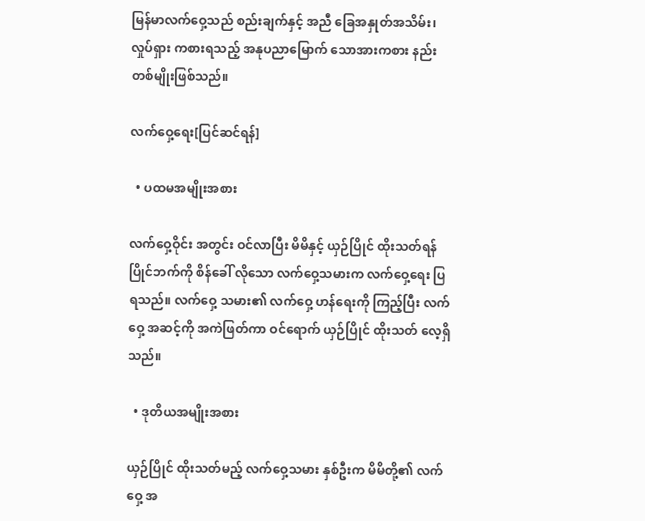မြန်မာလက်ဝှေ့သည် စည်းချက်နှင့် အညီ ခြေအနှုတ်အသိမ်း၊ လှုပ်ရှား ကစားရသည့် အနုပညာမြောက် သောအားကစား နည်း တစ်မျိုးဖြစ်သည်။

လက်ဝှေ့ရေး[ပြင်ဆင်ရန်]

  • ပထမအမျိုးအစား

လက်ဝှေ့ဝိုင်း အတွင်း ဝင်လာပြီး မိမိနှင့် ယှဉ်ပြိုင် ထိုးသတ်ရန် ပြိုင်ဘက်ကို စိန်ခေါ် လိုသော လက်ဝှေ့သမားက လက်ဝှေ့ရေး ပြရသည်။ လက်ဝှေ့ သမား၏ လက်ဝှေ့ ဟန်ရေးကို ကြည့်ပြီး လက်ဝှေ့ အဆင့်ကို အကဲဖြတ်ကာ ဝင်ရောက် ယှဉ်ပြိုင် ထိုးသတ် လေ့ရှိသည်။

  • ဒုတိယအမျိုးအစား

ယှဉ်ပြိုင် ထိုးသတ်မည့် လက်ဝှေ့သမား နှစ်ဦးက မိမိတို့၏ လက်ဝှေ့ အ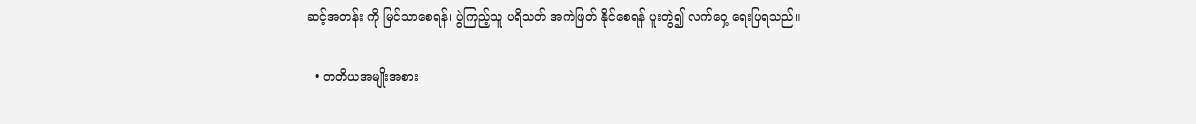ဆင့်အတန်း ကို မြင်သာစေရန်၊ ပွဲကြည့်သူ ပရိသတ် အကဲဖြတ် နိုင်စေရန် ပူးတွဲ၍ လက်ဝှေ့ ရေးပြရသည်။

  • တတိယအမျိုးအစား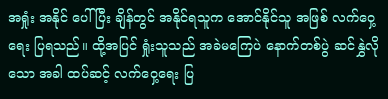အရှုံး အနိုင် ပေါ်ပြီး ချိန်တွင် အနိုင်ရသူက အောင်နိုင်သူ အဖြစ် လက်ဝှေ့ ရေး ပြရသည်။ ထို့အပြင် ရှုံးသူသည် အခဲမကြေပဲ နောက်တစ်ပွဲ ဆင်နွှဲလိုသော အခါ ထပ်ဆင့် လက်ဝှေ့ရေး ပြ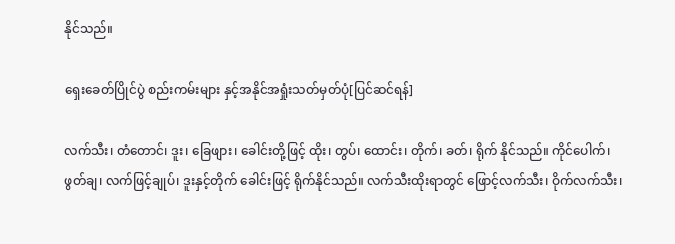နိုင်သည်။

ရှေးခေတ်ပြိုင်ပွဲ စည်းကမ်းများ နှင့်အနိုင်အရှုံးသတ်မှတ်ပုံ[ပြင်ဆင်ရန်]

လက်သီး၊ တံတောင်၊ ဒူး၊ ခြေဖျား၊ ခေါင်းတို့ဖြင့် ထိုး၊ တွပ်၊ ထောင်း၊ တိုက်၊ ခတ်၊ ရိုက် နိုင်သည်။ ကိုင်ပေါက်၊ ဖွတ်ချ၊ လက်ဖြင့်ချုပ်၊ ဒူးနှင့်တိုက် ခေါင်းဖြင့် ရိုက်နိုင်သည်။ လက်သီးထိုးရာတွင် ဖြောင့်လက်သီး၊ ဝိုက်လက်သီး၊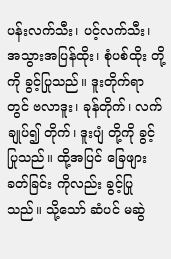ပန်းလက်သီး၊ ပင့်လက်သီး၊ အသွားအပြန်ထိုး၊ စုံပစ်ထိုး တို့ကို ခွင့်ပြုသည်။ ဒူးတိုက်ရာတွင် ဗလာဒူး၊ ခုန်တိုက်၊ လက်ချုပ်၍ တိုက်၊ ဒူးပျံ တို့ကို ခွင့်ပြုသည်။ ထို့အပြင် ခြေဖျားခတ်ခြင်း ကိုလည်း ခွင့်ပြုသည်။ သို့သော် ဆံပင် မဆွဲ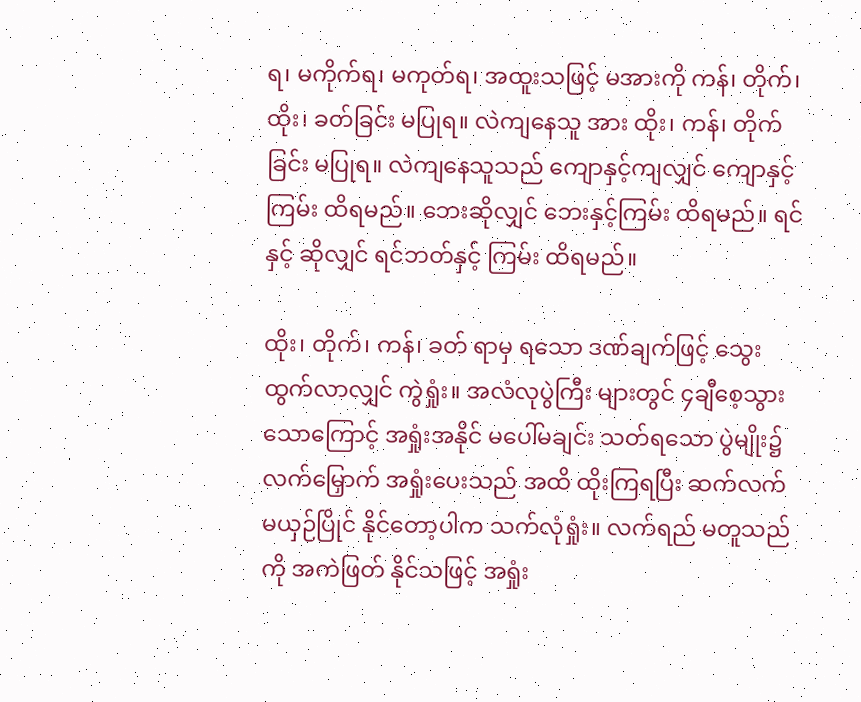ရ၊ မကိုက်ရ၊ မကုတ်ရ၊ အထူးသဖြင့် မအားကို ကန်၊ တိုက်၊ ထိုး၊ ခတ်ခြင်း မပြုရ။ လဲကျနေသူ အား ထိုး၊ ကန်၊ တိုက်ခြင်း မပြုရ။ လဲကျနေသူသည် ကျောနှင့်ကျလျှင် ကျောနှင့်ကြမ်း ထိရမည်။ ဘေးဆိုလျှင် ဘေးနှင့်ကြမ်း ထိရမည်။ ရင်နှင့် ဆိုလျှင် ရင်ဘတ်နှင့် ကြမ်း ထိရမည်။

ထိုး၊ တိုက်၊ ကန်၊ ခတ် ရာမှ ရသော ဒဏ်ချက်ဖြင့် သွေးထွက်လာလျှင် ကွဲရှုံး။ အလံလုပွဲကြီး များတွင် ၄ချီစေ့သွား သောကြောင့် အရှုံးအနိုင် မပေါ်မချင်း သတ်ရသော ပွဲမျိုး၌ လက်မြှောက် အရှုံးပေးသည် အထိ ထိုးကြရပြီး ဆက်လက် မယှဉ်ပြိုင် နိုင်တော့ပါက သက်လုံရှုံး။ လက်ရည် မတူသည်ကို အကဲဖြတ် နိုင်သဖြင့် အရှုံး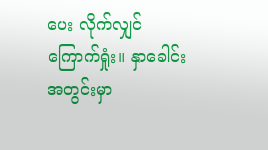ပေး လိုက်လျှင် ကြောက်ရှုံး။ နှာခေါင်းအတွင်းမှာ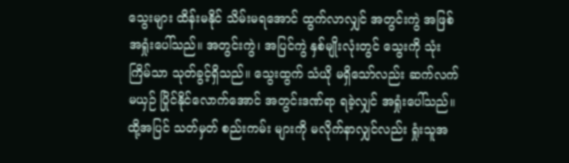သွေးများ ထိန်းမနိုင် သိမ်းမရအောင် ထွက်လာလျှင် အတွင်းကွဲ အဖြစ် အရှုံးပေါ်သည်။ အတွင်းကွဲ၊ အပြင်ကွဲ နှစ်မျိုးလုံးတွင် သွေးကို သုံးကြိမ်သာ သုတ်ခွင့်ရှိသည်။ သွေးထွက် သံယို မရှိသော်လည်း ဆက်လက်မယှဉ် ပြိုင်နိုင်လောက်အောင် အတွင်းဒဏ်ရာ ရခဲ့လျှင် အရှုံးပေါ်သည်။ ထို့အပြင် သတ်မှတ် စည်းကမ်း များကို မလိုက်နာလျှင်လည်း ရှုံးသူအ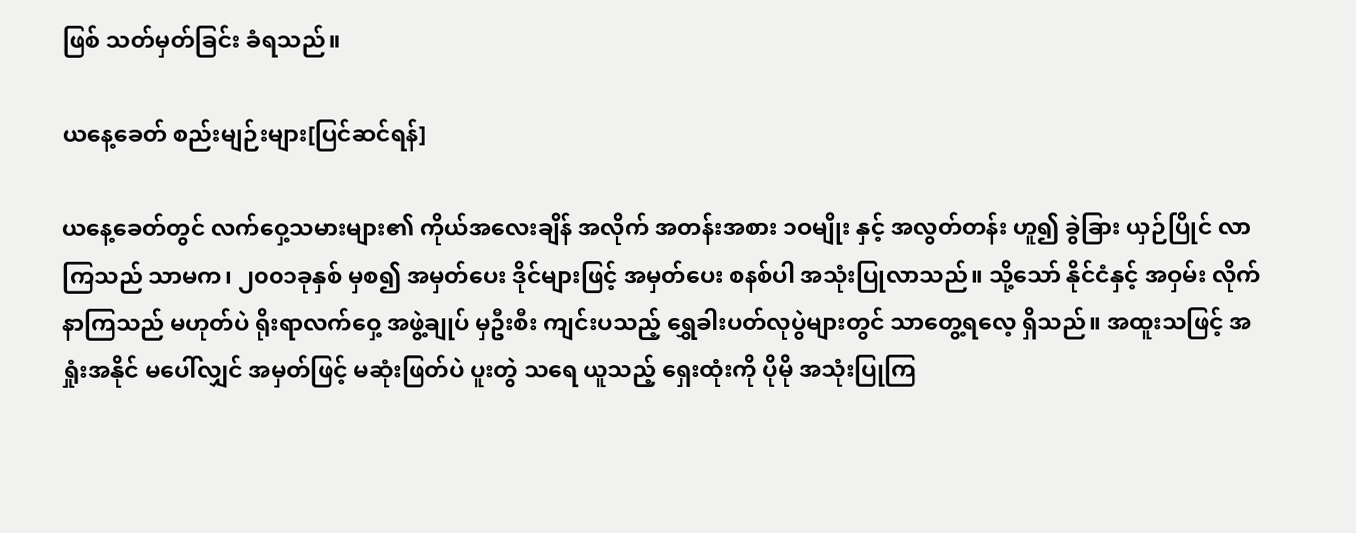ဖြစ် သတ်မှတ်ခြင်း ခံရသည်။

ယနေ့ခေတ် စည်းမျဉ်းများ[ပြင်ဆင်ရန်]

ယနေ့ခေတ်တွင် လက်ဝှေ့သမားများ၏ ကိုယ်အလေးချိန် အလိုက် အတန်းအစား ၁ဝမျိုး နှင့် အလွတ်တန်း ဟူ၍ ခွဲခြား ယှဉ်ပြိုင် လာကြသည် သာမက၊ ၂၀၀၁ခုနှစ် မှစ၍ အမှတ်ပေး ဒိုင်များဖြင့် အမှတ်ပေး စနစ်ပါ အသုံးပြုလာသည်။ သို့သော် နိုင်ငံနှင့် အဝှမ်း လိုက်နာကြသည် မဟုတ်ပဲ ရိုးရာလက်ဝှေ့ အဖွဲ့ချုပ် မှဦးစီး ကျင်းပသည့် ရွှေခါးပတ်လုပွဲများတွင် သာတွေ့ရလေ့ ရှိသည်။ အထူးသဖြင့် အရှုံးအနိုင် မပေါ်လျှင် အမှတ်ဖြင့် မဆုံးဖြတ်ပဲ ပူးတွဲ သရေ ယူသည့် ရှေးထုံးကို ပိုမို အသုံးပြုကြ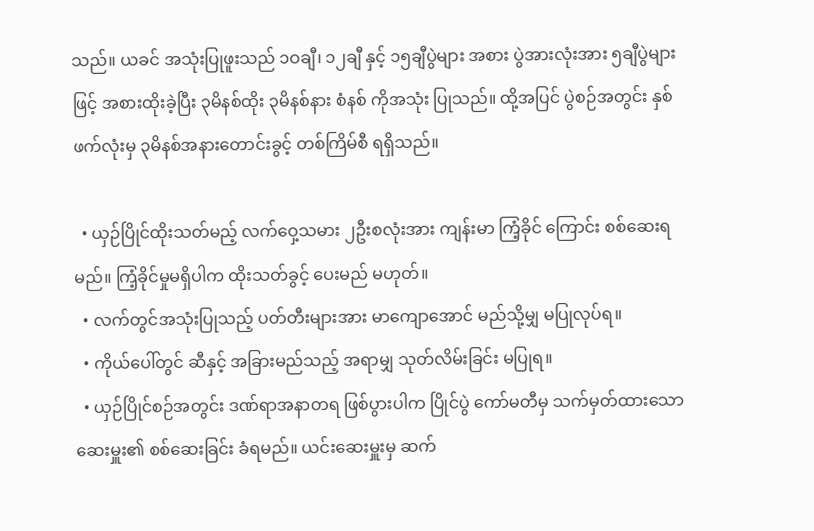သည်။ ယခင် အသုံးပြုဖူးသည် ၁ဝချီ၊ ၁၂ချီ နှင့် ၁၅ချီပွဲများ အစား ပွဲအားလုံးအား ၅ချီပွဲများဖြင့် အစားထိုးခဲ့ပြီး ၃မိနစ်ထိုး ၃မိနစ်နား စံနစ် ကိုအသုံး ပြုသည်။ ထို့အပြင် ပွဲစဉ်အတွင်း နှစ်ဖက်လုံးမှ ၃မိနစ်အနားတောင်းခွင့် တစ်ကြိမ်စီ ရရှိသည်။

  • ယှဉ်ပြိုင်ထိုးသတ်မည့် လက်ဝှေ့သမား ၂ဦးစလုံးအား ကျန်းမာ ကြံ့ခိုင် ကြောင်း စစ်ဆေးရမည်။ ကြံ့ခိုင်မှုမရှိပါက ထိုးသတ်ခွင့် ပေးမည် မဟုတ်။
  • လက်တွင်အသုံးပြုသည့် ပတ်တီးများအား မာကျောအောင် မည်သို့မျှ မပြုလုပ်ရ။
  • ကိုယ်ပေါ်တွင် ဆီနှင့် အခြားမည်သည့် အရာမျှ သုတ်လိမ်းခြင်း မပြုရ။
  • ယှဉ်ပြိုင်စဉ်အတွင်း ဒဏ်ရာအနာတရ ဖြစ်ပွားပါက ပြိုင်ပွဲ ကော်မတီမှ သက်မှတ်ထားသော ဆေးမှူး၏ စစ်ဆေးခြင်း ခံရမည်။ ယင်းဆေးမှူးမှ ဆက်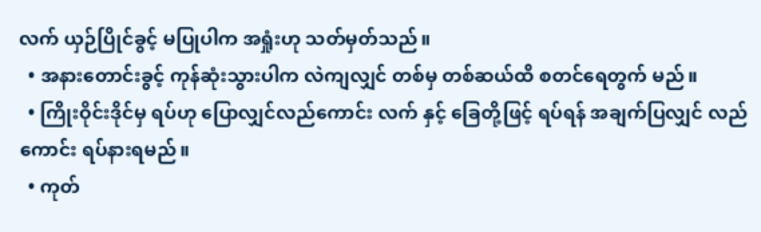လက် ယှဉ်ပြိုင်ခွင့် မပြုပါက အရှုံးဟု သတ်မှတ်သည်။
  • အနားတောင်းခွင့် ကုန်ဆုံးသွားပါက လဲကျလျှင် တစ်မှ တစ်ဆယ်ထိ စတင်ရေတွက် မည်။
  • ကြိုးဝိုင်းဒိုင်မှ ရပ်ဟု ပြောလျှင်လည်ကောင်း လက် နှင့် ခြေတို့ဖြင့် ရပ်ရန် အချက်ပြလျှင် လည်ကောင်း ရပ်နားရမည်။
  • ကုတ်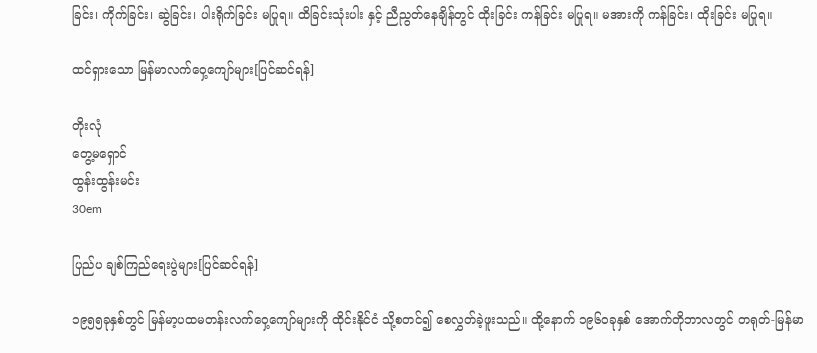ခြင်း၊ ကိုက်ခြင်း၊ ဆွဲခြင်း၊ ပါးရိုက်ခြင်း မပြုရ။ ထိခြင်းသုံးပါး နှင့် ညီညွတ်နေချိန်တွင် ထိုးခြင်း ကန်ခြင်း မပြုရ။ မအားကို ကန်ခြင်း၊ ထိုးခြင်း မပြုရ။

ထင်ရှားသော မြန်မာလက်ဝှေ့ကျော်များ[ပြင်ဆင်ရန်]

တိုးလုံ
တွေ့မရှောင်
ထွန်းထွန်းမင်း
30em

ပြည်ပ ချစ်ကြည်ရေးပွဲများ[ပြင်ဆင်ရန်]

၁၉၅၅ခုနှစ်တွင် မြန်မာ့ပထမတန်းလက်ဝှေ့ကျော်များကို ထိုင်းနိုင်ငံ သို့စတင်၍ စေလွှတ်ခဲ့ဖူးသည်။ ထို့နောက် ၁၉၆ဝခုနှစ် အောက်တိုဘာလတွင် တရုတ်-မြန်မာ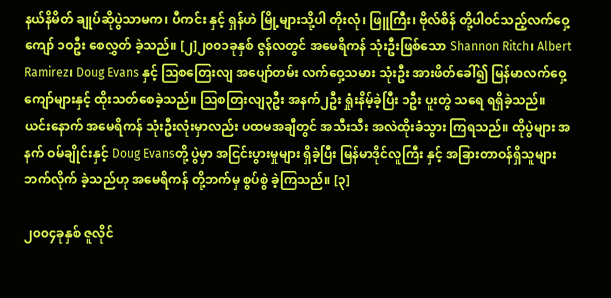နယ်နိမိတ် ချုပ်ဆိုပွဲသာမက၊ ပီကင်း နှင့် ရှန်ဟဲ မြို့များသို့ပါ တိုးလုံ၊ ဖြူကြီး၊ ဗိုလ်စိန် တို့ပါဝင်သည့်လက်ဝှေ့ကျော် ၁ဝဦး စေလွှတ် ခဲ့သည်။ [၂]၂၀၀၁ခုနှစ် ဇွန်လတွင် အမေရိကန် သုံးဦးဖြစ်သော Shannon Ritch၊ Albert Ramirez၊ Doug Evans နှင့် ဩစတြေးလျ အပျော်တမ်း လက်ဝှေ့သမား သုံးဦး အားဖိတ်ခေါ်၍ မြန်မာလက်ဝှေ့ ကျော်များနှင့် ထိုးသတ်စေခဲ့သည်။ ဩစတြးလျ၃ဦး အနက်၂ဦး ရှုံးနိမ့်ခဲ့ပြီး ၁ဦး ပူးတွဲ သရေ ရရှိခဲ့သည်။ ယင်းနောက် အမေရိကန် သုံးဦးလုံးမှာလည်း ပထမအချီတွင် အသီးသီး အလဲထိုးခံသွား ကြရသည်။ ထိုပွဲများ အနက် ဝမ်ချိုင်းနှင့် Doug Evansတို့ ပွဲမှာ အငြင်းပွားမှုများ ရှိခဲ့ပြီး မြန်မာဒိုင်လူကြီး နှင့် အခြားတာဝန်ရှိသူများ ဘက်လိုက် ခဲ့သည်ဟု အမေရိကန် တို့ဘက်မှ စွပ်စွဲ ခဲ့ကြသည်။ [၃]

၂၀၀၄ခုနှစ် ဇူလိုင်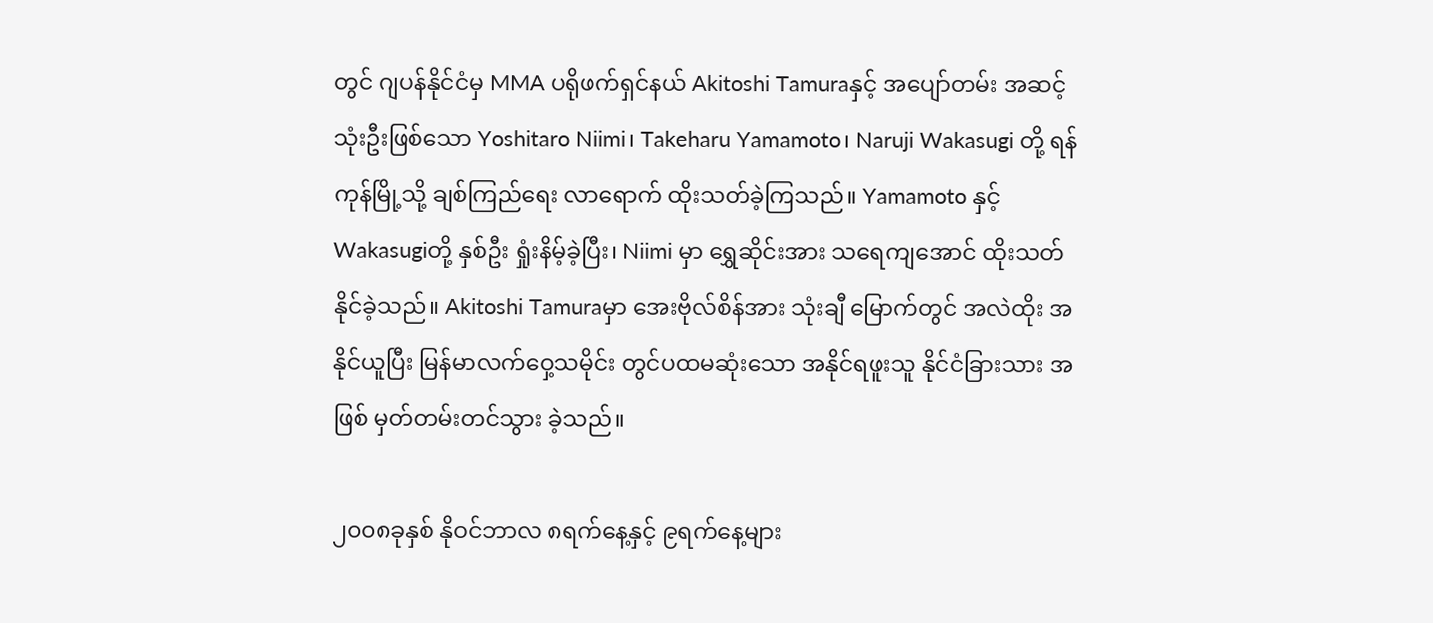တွင် ဂျပန်နိုင်ငံမှ MMA ပရိုဖက်ရှင်နယ် Akitoshi Tamuraနှင့် အပျော်တမ်း အဆင့် သုံးဦးဖြစ်သော Yoshitaro Niimi၊ Takeharu Yamamoto၊ Naruji Wakasugi တို့ ရန်ကုန်မြို့သို့ ချစ်ကြည်ရေး လာရောက် ထိုးသတ်ခဲ့ကြသည်။ Yamamoto နှင့် Wakasugiတို့ နှစ်ဦး ရှုံးနိမ့်ခဲ့ပြီး၊ Niimi မှာ ရွှေဆိုင်းအား သရေကျအောင် ထိုးသတ် နိုင်ခဲ့သည်။ Akitoshi Tamuraမှာ အေးဗိုလ်စိန်အား သုံးချီ မြောက်တွင် အလဲထိုး အနိုင်ယူပြီး မြန်မာလက်ဝှေ့သမိုင်း တွင်ပထမဆုံးသော အနိုင်ရဖူးသူ နိုင်ငံခြားသား အဖြစ် မှတ်တမ်းတင်သွား ခဲ့သည်။

၂၀၀၈ခုနှစ် နိုဝင်ဘာလ ၈ရက်နေ့နှင့် ၉ရက်နေ့များ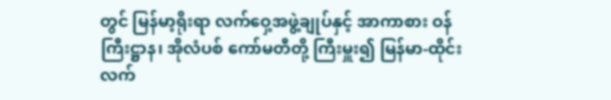တွင် မြန်မာ့ရိုးရာ လက်ဝှေ့အဖွဲ့ချုပ်နှင့် အာကာစား ဝန်ကြီးဋ္ဌာန၊ အိုလံပစ် ကော်မတီတို့ ကြီးမှူး၍ မြန်မာ-ထိုင်း လက်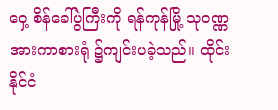ဝှေ့ စိန်ခေါ်ပွဲကြီးကို ရန်ကုန်မြို့ သုဝဏ္ဏအားကာစားရုံ ၌ကျင်းပခဲ့သည်။ ထိုင်းနိုင်ငံ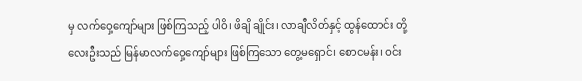မှ လက်ဝှေ့ကျော်များ ဖြစ်ကြသည့် ပါဝိ၊ ဖိချိ ချိုင်း၊ လာချီလိတ်နှင့် ထွန်ထောင်း တို့လေးဦးသည် မြန်မာလက်ဝှေ့ကျော်များ ဖြစ်ကြသော တွေ့မရှောင်၊ စောငမန်း၊ ဝင်း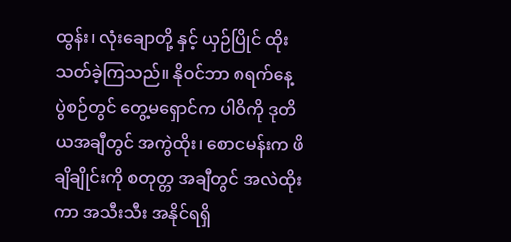ထွန်း၊ လုံးချောတို့ နှင့် ယှဉ်ပြိုင် ထိုးသတ်ခဲ့ကြသည်။ နိုဝင်ဘာ ၈ရက်နေ့ ပွဲစဉ်တွင် တွေ့မရှောင်က ပါဝိကို ဒုတိယအချီတွင် အကွဲထိုး၊ စောငမန်းက ဖိချိချိုင်းကို စတုတ္တ အချီတွင် အလဲထိုးကာ အသီးသီး အနိုင်ရရှိ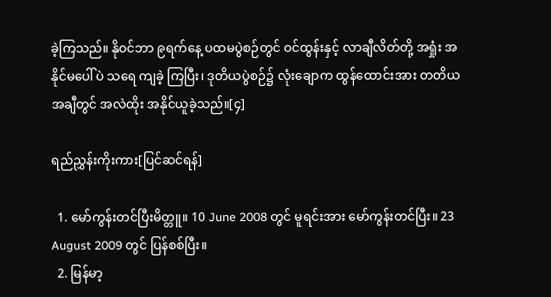ခဲ့ကြသည်။ နိုဝင်ဘာ ၉ရက်နေ့ ပထမပွဲစဉ်တွင် ဝင်ထွန်းနှင့် လာချီလိတ်တို့ အရှုံး အနိုင်မပေါ်ပဲ သရေ ကျခဲ့ ကြပြီး၊ ဒုတိယပွဲစဉ်၌ လုံးချောက ထွန်ထောင်းအား တတိယအချီတွင် အလဲထိုး အနိုင်ယူခဲ့သည်။[၄]

ရည်ညွှန်းကိုးကား[ပြင်ဆင်ရန်]

  1. မော်ကွန်းတင်ပြီးမိတ္တူ။ 10 June 2008 တွင် မူရင်းအား မော်ကွန်းတင်ပြီး။ 23 August 2009 တွင် ပြန်စစ်ပြီး။
  2. မြန်မာ့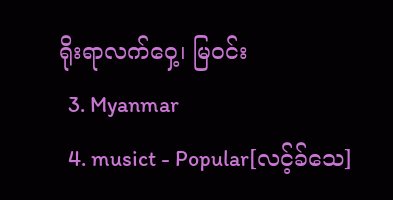ရိုးရာလက်ဝှေ့၊ မြဝင်း
  3. Myanmar
  4. musict - Popular[လင့်ခ်သေ]